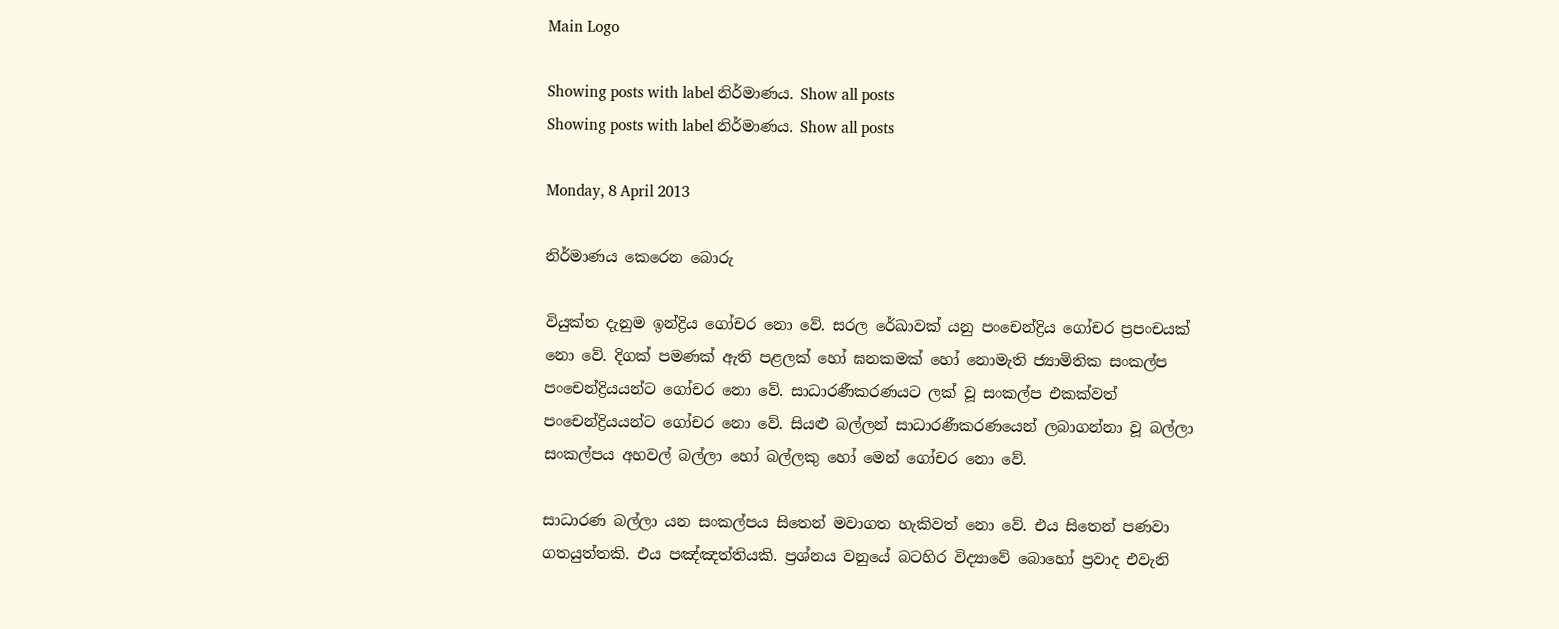Main Logo

Showing posts with label නිර්මාණය. Show all posts
Showing posts with label නිර්මාණය. Show all posts

Monday, 8 April 2013

නිර්මාණය කෙරෙන බොරු

වියුක්ත දැනුම ඉන්ද්‍රිය ගෝචර නො වේ. සරල රේඛාවක් යනු පංචෙන්ද්‍රිය ගෝචර ප්‍රපංචයක් නො වේ. දිගක් පමණක් ඇති පළලක් හෝ ඝනකමක් හෝ නොමැති ජ්‍යාමිතික සංකල්ප පංචෙන්ද්‍රියයන්ට ගෝචර නො වේ. සාධාරණීකරණයට ලක් වූ සංකල්ප එකක්වත් පංචෙන්ද්‍රියයන්ට ගෝචර නො වේ. සියළු බල්ලන් සාධාරණීකරණයෙන් ලබාගන්නා වූ බල්ලා සංකල්පය අහවල් බල්ලා හෝ බල්ලකු හෝ මෙන් ගෝචර නො වේ.

සාධාරණ බල්ලා යන සංකල්පය සිතෙන් මවාගත හැකිවත් නො වේ. එය සිතෙන් පණවා ගතයුත්තකි. එය පඤ්ඤත්තියකි. ප්‍රශ්නය වනුයේ බටහිර විද්‍යාවේ බොහෝ ප්‍රවාද එවැනි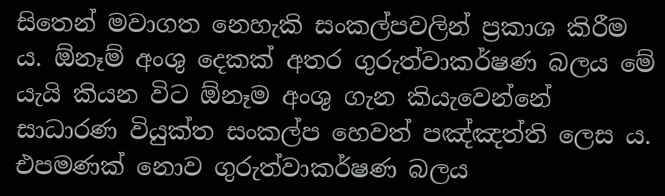සිතෙන් මවාගත නෙහැකි සංකල්පවලින් ප්‍රකාශ කිරීම ය. ඕනෑම් අංශු දෙකක් අතර ගුරුත්වාකර්ෂණ බලය මේ යැයි කියන විට ඕනෑම අංශු ගැන කියැවෙන්නේ සාධාරණ වියුක්ත සංකල්ප හෙවත් පඤ්ඤත්ති ලෙස ය. එපමණක් නොව ගුරුත්වාකර්ෂණ බලය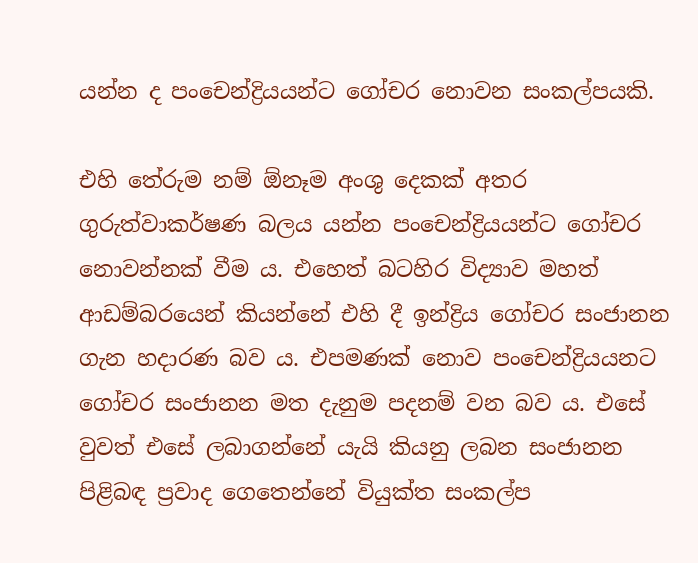යන්න ද පංචෙන්ද්‍රියයන්ට ගෝචර නොවන සංකල්පයකි.

එහි තේරුම නම් ඕනෑම අංශු දෙකක් අතර ගුරුත්වාකර්ෂණ බලය යන්න පංචෙන්ද්‍රියයන්ට ගෝචර නොවන්නක් වීම ය. එහෙත් බටහිර විද්‍යාව මහත් ආඩම්බරයෙන් කියන්නේ එහි දී ඉන්ද්‍රිය ගෝචර සංජානන ගැන හදාරණ බව ය. එපමණක් නොව පංචෙන්ද්‍රියයනට ගෝචර සංජානන මත දැනුම පදනම් වන බව ය. එසේ වුවත් එසේ ලබාගන්නේ යැයි කියනු ලබන සංජානන පිළිබඳ ප්‍රවාද ගෙතෙන්නේ වියුක්ත සංකල්ප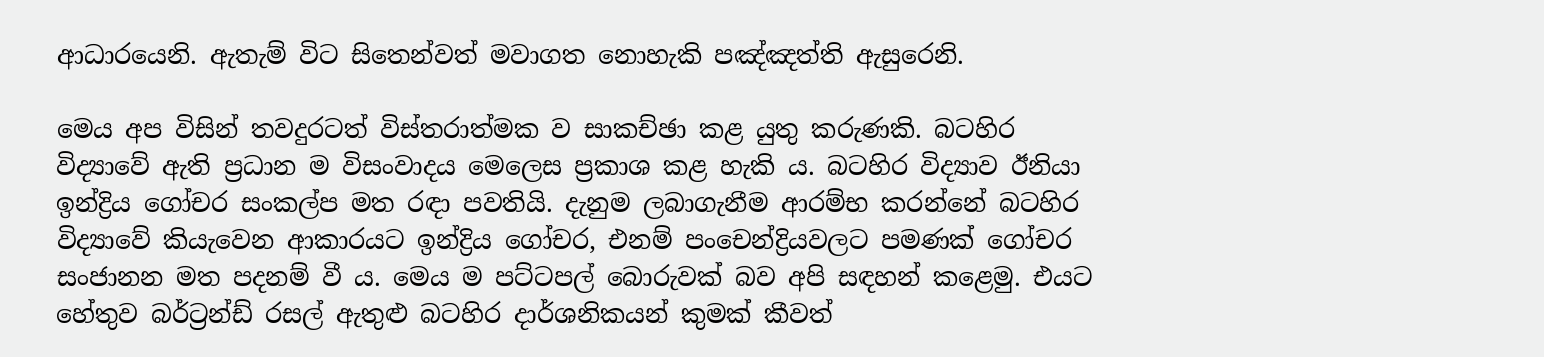ආධාරයෙනි. ඇතැම් විට සිතෙන්වත් මවාගත නොහැකි පඤ්ඤත්ති ඇසුරෙනි.

මෙය අප විසින් තවදුරටත් විස්තරාත්මක ව සාකච්ඡා කළ යුතු කරුණකි. බටහිර විද්‍යාවේ ඇති ප්‍රධාන ම විසංවාදය මෙලෙස ප්‍රකාශ කළ හැකි ය. බටහිර විද්‍යාව ඊනියා ඉන්ද්‍රිය ගෝචර සංකල්ප මත රඳා පවතියි. දැනුම ලබාගැනීම ආරම්භ කරන්නේ බටහිර විද්‍යාවේ කියැවෙන ආකාරයට ඉන්ද්‍රිය ගෝචර, එනම් පංචෙන්ද්‍රියවලට පමණක් ගෝචර සංජානන මත පදනම් වී ය. මෙය ම පට්ටපල් බොරුවක් බව අපි සඳහන් කළෙමු. එයට හේතුව බර්ට්‍රන්ඩ් රසල් ඇතුළු බටහිර දාර්ශනිකයන් කුමක් කීවත්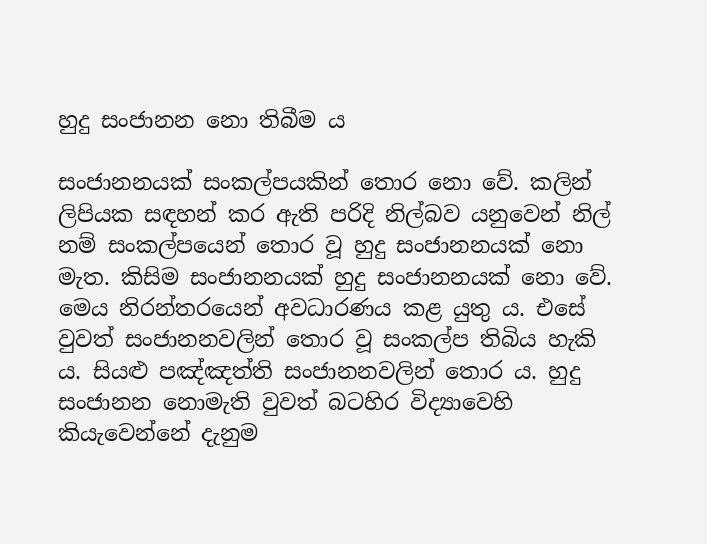හුදු සංජානන නො තිබීම ය

සංජානනයක් සංකල්පයකින් තොර නො වේ. කලින් ලිපියක සඳහන් කර ඇති පරිදි නිල්බව යනුවෙන් නිල් නම් සංකල්පයෙන් තොර වූ හුදු සංජානනයක් නො මැත. කිසිම සංජානනයක් හුදු සංජානනයක් නො වේ. මෙය නිරන්තරයෙන් අවධාරණය කළ යුතු ය. එසේ වුවත් සංජානනවලින් තොර වූ සංකල්ප තිබිය හැකි ය. සියළු පඤ්ඤත්ති සංජානනවලින් තොර ය. හුදු සංජානන නොමැති වුවත් බටහිර විද්‍යාවෙහි කියැවෙන්නේ දැනුම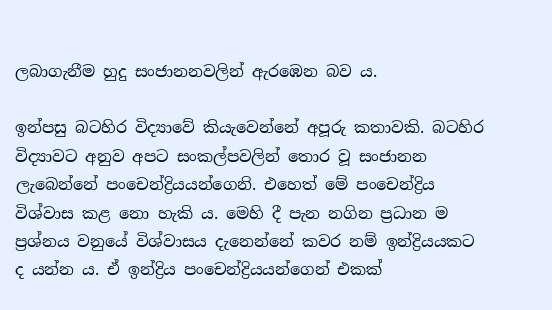ලබාගැනීම හුදු සංජානනවලින් ඇරඹෙන බව ය.

ඉන්පසු බටහිර විද්‍යාවේ කියැවෙන්නේ අපූරු කතාවකි. බටහිර විද්‍යාවට අනුව අපට සංකල්පවලින් තොර වූ සංජානන ලැබෙන්නේ පංචෙන්ද්‍රියයන්ගෙනි. එහෙත් මේ පංචෙන්ද්‍රිය විශ්වාස කළ නො හැකි ය. මෙහි දී පැන නගින ප්‍රධාන ම ප්‍රශ්නය වනුයේ විශ්වාසය දැනෙන්නේ කවර නම් ඉන්ද්‍රියයකට ද යන්න ය. ඒ ඉන්ද්‍රිය පංචෙන්ද්‍රියයන්ගෙන් එකක්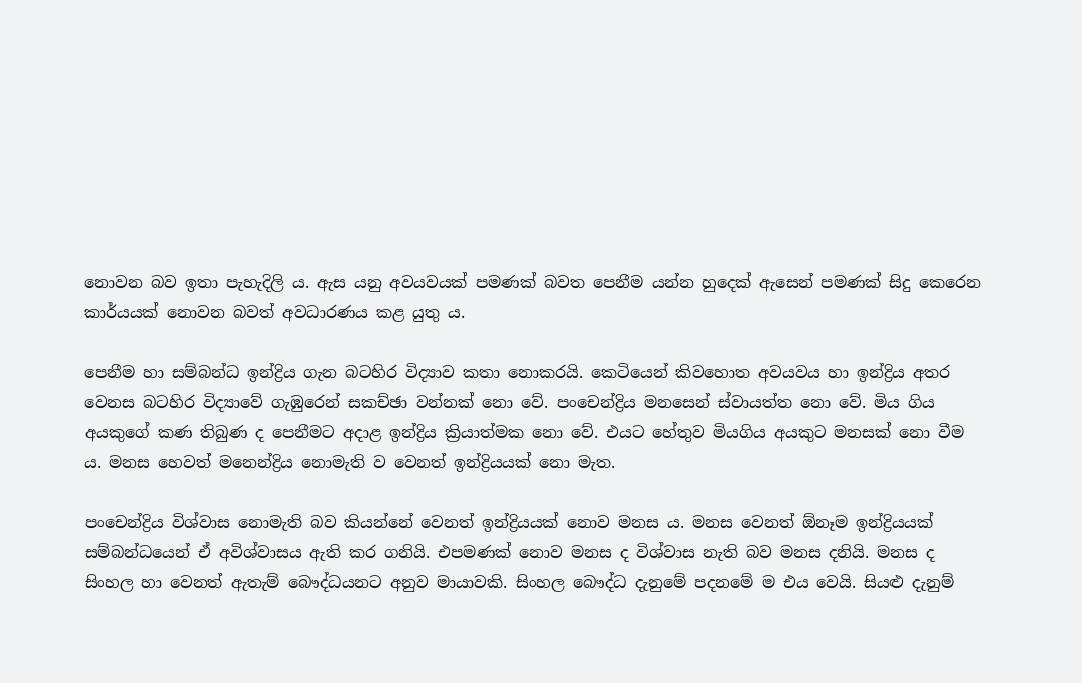නොවන බව ඉතා පැහැදිලි ය. ඇස යනු අවයවයක් පමණක් බවත පෙනීම යන්න හුදෙක් ඇසෙන් පමණක් සිදු කෙරෙන කාර්යයක් නොවන බවත් අවධාරණය කළ යුතු ය.

පෙනීම හා සම්බන්ධ ඉන්ද්‍රිය ගැන බටහිර විද්‍යාව කතා නොකරයි. කෙටියෙන් කිවහොත අවයවය හා ඉන්ද්‍රිය අතර වෙනස බටහිර විද්‍යාවේ ගැඹුරෙන් සකච්ඡා වන්නක් නො වේ. පංචෙන්ද්‍රිය මනසෙන් ස්වායත්ත නො වේ. මිය ගිය අයකුගේ කණ තිබුණ ද පෙනීමට අදාළ ඉන්ද්‍රිය ක්‍රියාත්මක නො වේ. එයට හේතුව මියගිය අයකුට මනසක් නො වීම ය. මනස හෙවත් මනෙන්ද්‍රිය නොමැති ව වෙනත් ඉන්ද්‍රියයක් නො මැත.

පංචෙන්ද්‍රිය විශ්වාස නොමැති බව කියන්නේ වෙනත් ඉන්ද්‍රියයක් නොව මනස ය. මනස වෙනත් ඕනෑම ඉන්ද්‍රියයක් සම්බන්ධයෙන් ඒ අවිශ්වාසය ඇති කර ගනියි. එපමණක් නොව මනස ද විශ්වාස නැති බව මනස දනියි. මනස ද සිංහල හා වෙනත් ඇතැම් බෞද්ධයනට අනුව මායාවකි. සිංහල බෞද්ධ දැනුමේ පදනමේ ම එය වෙයි. සියළු දැනුම්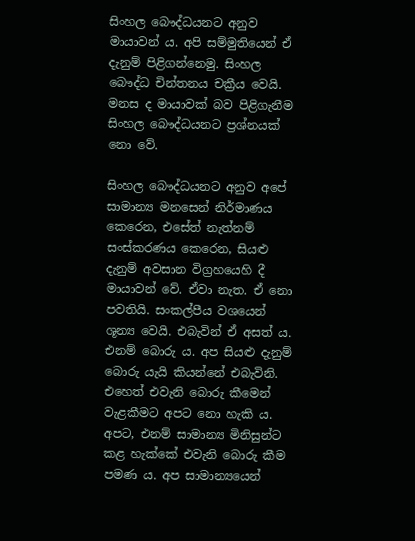සිංහල බෞද්ධයනට අනුව මායාවන් ය. අපි සම්මුතියෙන් ඒ දැනුම් පිළිගන්නෙමු. සිංහල බෞද්ධ චින්තනය චක්‍රීය වෙයි. මනස ද මායාවක් බව පිළිගැනීම සිංහල බෞද්ධයනට ප්‍රශ්නයක් නො වේ.

සිංහල බෞද්ධයනට අනුව අපේ සාමාන්‍ය මනසෙන් නිර්මාණය කෙරෙන, එසේත් නැත්නම් සංස්කරණය කෙරෙන, සියළු දැනුම් අවසාන විග්‍රහයෙහි දී මායාවන් වේ. ඒවා නැත. ඒ නො පවතියි. සංකල්පීය වශයෙන් ශූන්‍ය වෙයි. එබැවින් ඒ අසත් ය. එනම් බොරු ය. අප සියළු දැනුම් බොරු යැයි කියන්නේ එබැවිනි. එහෙත් එවැනි බොරු කීමෙන් වැළකීමට අපට නො හැකි ය. අපට, එනම් සාමාන්‍ය මිනිසුන්ට කළ හැක්කේ එවැනි බොරු කීම පමණ ය. අප සාමාන්‍යයෙන්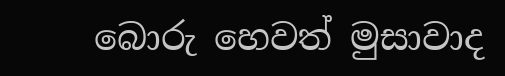බොරු හෙවත් මුසාවාද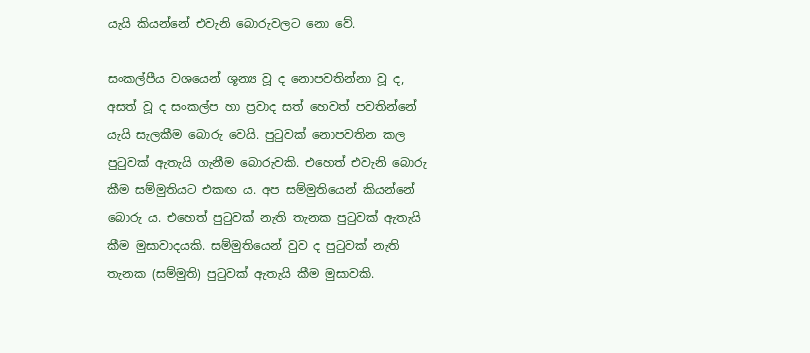යැයි කියන්නේ එවැනි බොරුවලට නො වේ.

සංකල්පීය වශයෙන් ශූන්‍ය වූ ද නොපවතින්නා වූ ද, අසත් වූ ද සංකල්ප හා ප්‍රවාද සත් හෙවත් පවතින්නේ යැයි සැලකීම බොරු වෙයි. පුටුවක් නොපවතින කල පුටුවක් ඇතැයි ගැනීම බොරුවකි. එහෙත් එවැනි බොරු කීම සම්මුතියට එකඟ ය. අප සම්මුතියෙන් කියන්නේ බොරු ය. එහෙත් පුටුවක් නැති තැනක පුටුවක් ඇතැයි කීම මුසාවාදයකි. සම්මුතියෙන් වුව ද පුටුවක් නැති තැනක (සම්මුති) පුටුවක් ඇතැයි කීම මුසාවකි.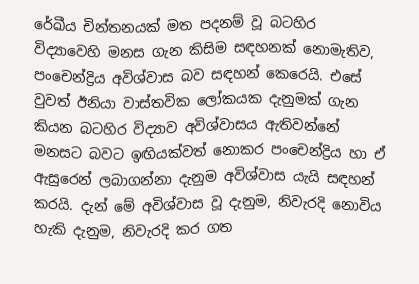රේඛීය චින්තනයක් මත පදනම් වූ බටහිර විද්‍යාවෙහි මනස ගැන කිසිම සඳහනක් නොමැතිව, පංචෙන්ද්‍රිය අවිශ්වාස බව සඳහන් කෙරෙයි. එසේ වුවත් ඊනියා වාස්තවික ලෝකයක දැනුමක් ගැන කියන බටහිර විද්‍යාව අවිශ්වාසය ඇතිවන්නේ මනසට බවට ඉඟියක්වත් නොකර පංචෙන්ද්‍රිය හා ඒ ඇසුරෙන් ලබාගන්නා දැනුම අවිශ්වාස යැයි සඳහන් කරයි. දැන් මේ අවිශ්වාස වූ දැනුම, නිවැරදි නොවිය හැකි දැනුම, නිවැරදි කර ගත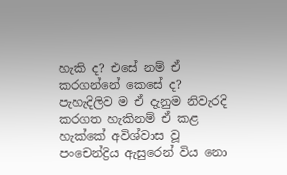හැකි ද? එසේ නම් ඒ කරගන්නේ කෙසේ ද? පැහැදිලිව ම ඒ දැනුම නිවැරදි කරගත හැකිනම් ඒ කළ හැක්කේ අවිශ්වාස වූ පංචෙන්ද්‍රිය ඇසුරෙන් විය නො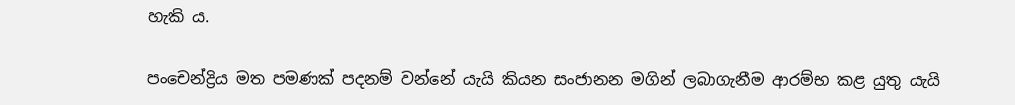හැකි ය.

පංචෙන්ද්‍රිය මත පමණක් පදනම් වන්නේ යැයි කියන සංජානන මගින් ලබාගැනීම ආරම්භ කළ යුතු යැයි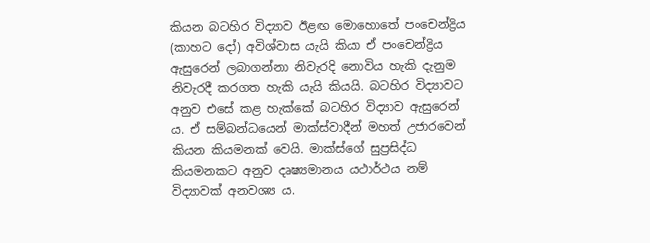කියන බටහිර විද්‍යාව ඊළඟ මොහොතේ පංචෙන්ද්‍රිය (කාහට දෝ) අවිශ්වාස යැයි කියා ඒ පංචෙන්ද්‍රිය ඇසුරෙන් ලබාගන්නා නිවැරදි නොවිය හැකි දැනුම නිවැරදී කරගත හැකි යැයි කියයි. බටහිර විද්‍යාවට අනුව එසේ කළ හැක්කේ බටහිර විද්‍යාව ඇසුරෙන් ය. ඒ සම්බන්ධයෙන් මාක්ස්වාදීන් මහත් උජාරවෙන් කියන කියමනක් වෙයි. මාක්ස්ගේ සුප්‍රසිද්ධ කියමනකට අනුව දෘෂ්‍යමානය යථාර්ථය නම් විද්‍යාවක් අනවශ්‍ය ය.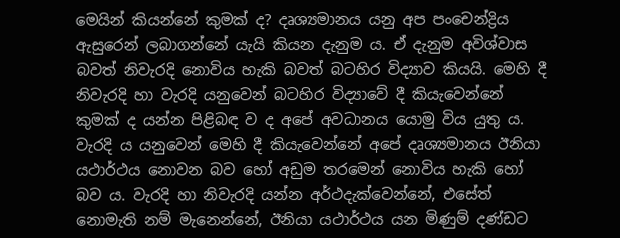මෙයින් කියන්නේ කුමක් ද? දෘශ්‍යමානය යනු අප පංචෙන්ද්‍රිය ඇසුරෙන් ලබාගන්නේ යැයි කියන දැනුම ය. ඒ දැනුම අවිශ්වාස බවත් නිවැරදි නොවිය හැකි බවත් බටහිර විද්‍යාව කියයි. මෙහි දී නිවැරදි හා වැරදි යනුවෙන් බටහිර විද්‍යාවේ දී කියැවෙන්නේ කුමක් ද යන්න පිළිබඳ ව ද අපේ අවධානය යොමු විය යුතු ය. වැරදි ය යනුවෙන් මෙහි දී කියැවෙන්නේ අපේ දෘශ්‍යමානය ඊනියා යථාර්ථය නොවන බව හෝ අඩුම තරමෙන් නොවිය හැකි හෝ බව ය. වැරදි හා නිවැරදි යන්න අර්ථදැක්වෙන්නේ, එසේත් නොමැති නම් මැනෙන්නේ, ඊනියා යථාර්ථය යන මිණුම් දණ්ඩට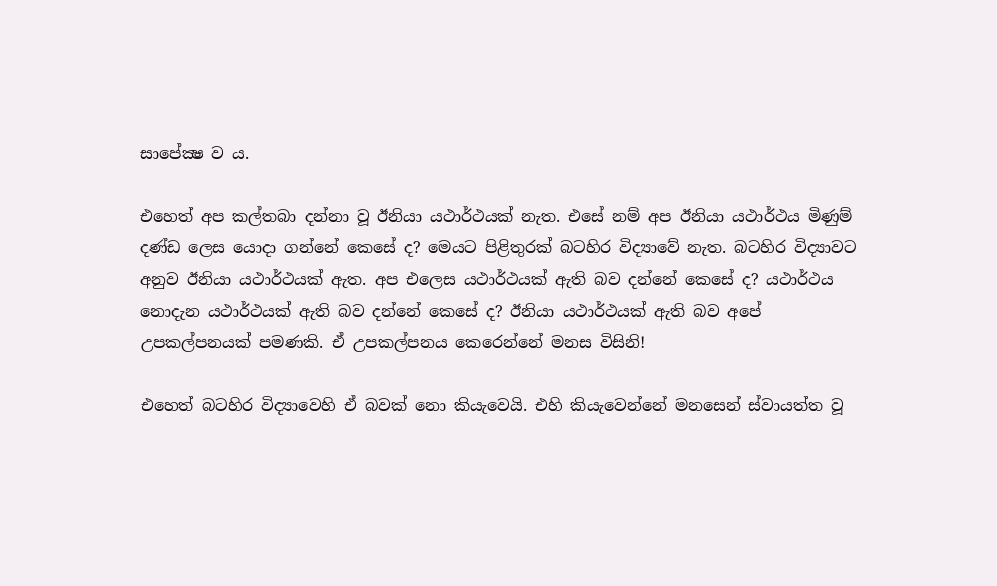සාපේක්‍ෂ ව ය.

එහෙත් අප කල්තබා දන්නා වූ ඊනියා යථාර්ථයක් නැත. එසේ නම් අප ඊනියා යථාර්ථය මිණුම් දණ්ඩ ලෙස යොදා ගන්නේ කෙසේ ද? මෙයට පිළිතුරක් බටහිර විද්‍යාවේ නැත. බටහිර විද්‍යාවට අනුව ඊනියා යථාර්ථයක් ඇත. අප එලෙස යථාර්ථයක් ඇති බව දන්නේ කෙසේ ද? යථාර්ථය නොදැන යථාර්ථයක් ඇති බව දන්නේ කෙසේ ද? ඊනියා යථාර්ථයක් ඇති බව අපේ උපකල්පනයක් පමණකි. ඒ උපකල්පනය කෙරෙන්නේ මනස විසිනි!

එහෙත් බටහිර විද්‍යාවෙහි ඒ බවක් නො කියැවෙයි. එහි කියැවෙන්නේ මනසෙන් ස්වායත්ත වූ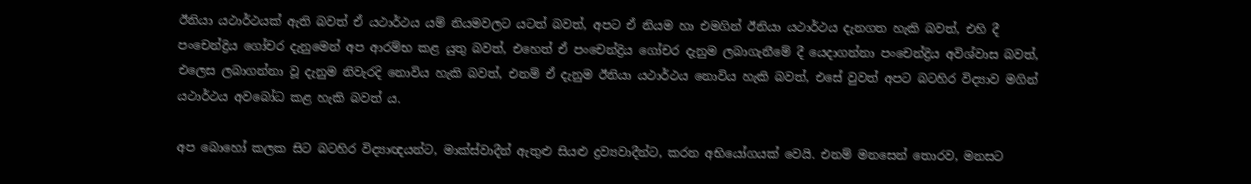ඊනියා යථාර්ථයක් ඇති බවත් ඒ යථාර්ථය යම් නියමවලට යටත් බවත්, අපට ඒ නියම හා එමගින් ඊනියා යථාර්ථය දැනගත හැකි බවත්, එහි දී පංචෙන්ද්‍රිය ගෝචර දැනුමෙන් අප ආරම්භ කළ යුතු බවත්, එහෙත් ඒ පංචෙන්ද්‍රිය ගෝචර දැනුම ලබාගැනීමේ දී යෙදාගන්නා පංචෙන්ද්‍රිය අවිශ්වාස බවත්, එලෙස ලබාගන්නා වූ දැනුම නිවැරදි නොවිය හැකි බවත්, එනම් ඒ දැනුම ඊනියා යථාර්ථය නොවිය හැකි බවත්, එසේ වුවත් අපට බටහිර විද්‍යාව මගින් යථාර්ථය අවබෝධ කළ හැකි බවත් ය.

අප බොහෝ කලක සිට බටහිර විද්‍යාඥයන්ට, මාක්ස්වාදීන් ඇතුළු සියළු ද්‍රව්‍යවාදීන්ට, කරන අභියෝගයක් වෙයි. එනම් මනසෙන් තොරව, මනසට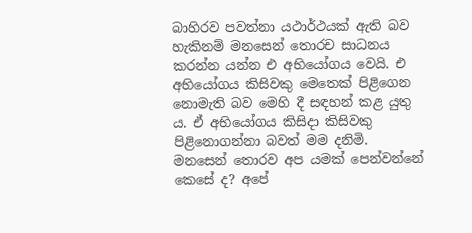බාහිරව පවත්නා යථාර්ථයක් ඇති බව හැකිනම් මනසෙන් තොරච සාධනය කරන්න යන්න එ අභියෝගය වෙයි. එ අභියෝගය කිසිවකු මෙතෙක් පිළිගෙන නොමැති බව මෙහි දී සඳහන් කළ යුතු ය. ඒ අභියෝගය කිසිදා කිසිවකු පිළිනොගන්නා බවත් මම දනිමි. මනසෙන් තොරව අප යමක් පෙන්වන්නේ කෙසේ ද? අපේ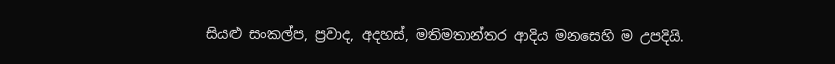සියළු සංකල්ප, ප්‍රවාද, අදහස්, මතිමතාන්තර ආදිය මනසෙහි ම උපදියි.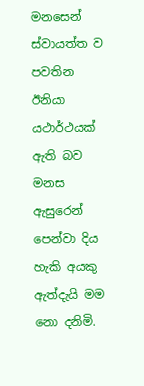මනසෙන් ස්වායත්ත ව පවතින ඊනියා යථාර්ථයක් ඇති බව මනස ඇසුරෙන් පෙන්වා දිය හැකි අයකු ඇත්දැයි මම නො දනිමි.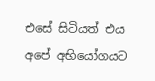එසේ සිටියත් එය අපේ අභියෝගයට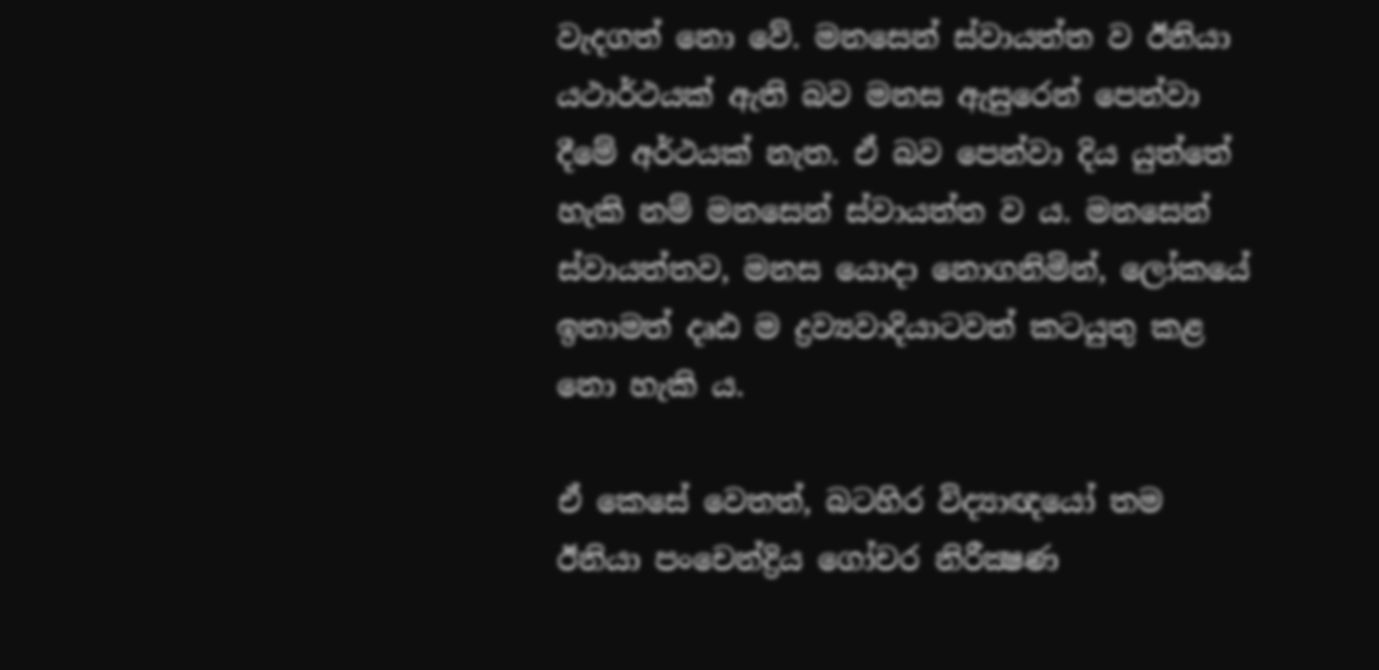වැදගත් නො වේ. මනසෙන් ස්වායත්ත ව ඊනියා යථාර්ථයක් ඇති බව මනස ඇසුරෙන් පෙන්වා දීමේ අර්ථයක් නැත. ඒ බව පෙන්වා දිය යුත්තේ හැකි නම් මනසෙන් ස්වායත්ත ව ය. මනසෙන් ස්වායත්තව, මනස යොදා නොගනිමින්, ලෝකයේ ඉතාමත් දෘඪ ම ද්‍රව්‍යවාදියාටවත් කටයුතු කළ නො හැකි ය.

ඒ කෙසේ වෙතත්, බටහිර විද්‍යාඥයෝ තම ඊනියා පංචෙන්ද්‍රිය ගෝචර නිරීක්‍ෂණ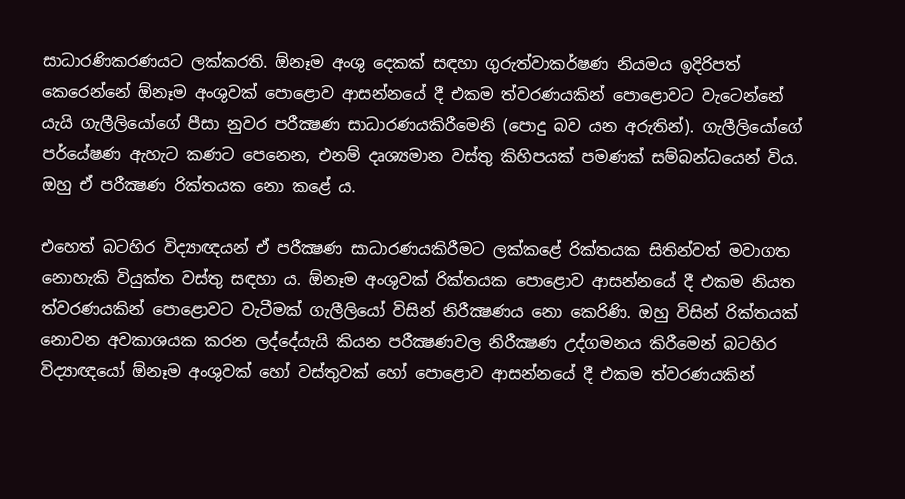සාධාරණිකරණයට ලක්කරති. ඕනෑම අංශු දෙකක් සඳහා ගුරුත්වාකර්ෂණ නියමය ඉදිරිපත් කෙරෙන්නේ ඕනෑම අංශුවක් පොළොව ආසන්නයේ දී එකම ත්වරණයකින් පොළොවට වැටෙන්නේ යැයි ගැලීලියෝගේ පීසා නුවර පරීක්‍ෂණ සාධාරණයකිරීමෙනි (පොදු බව යන අරුතින්). ගැලීලියෝගේ පර්යේෂණ ඇහැට කණට පෙනෙන, එනම් දෘශ්‍යමාන වස්තු කිහිපයක් පමණක් සම්බන්ධයෙන් විය. ඔහු ඒ පරීක්‍ෂණ රික්තයක නො කළේ ය.

එහෙත් බටහිර විද්‍යාඥයන් ඒ පරීක්‍ෂණ සාධාරණයකිරීමට ලක්කළේ රික්තයක සිතින්වත් මවාගත නොහැකි වියුක්ත වස්තු සඳහා ය. ඕනෑම අංශුවක් රික්තයක පොළොව ආසන්නයේ දී එකම නියත ත්වරණයකින් පොළොවට වැටීමක් ගැලීලියෝ විසින් නිරීක්‍ෂණය නො කෙරිණි. ඔහු විසින් රික්තයක් නොවන අවකාශයක කරන ලද්දේයැයි කියන පරීක්‍ෂණවල නිරීක්‍ෂණ උද්ගමනය කිරීමෙන් බටහිර විද්‍යාඥයෝ ඕනෑම අංශුවක් හෝ වස්තුවක් හෝ පොළොව ආසන්නයේ දී එකම ත්වරණයකින්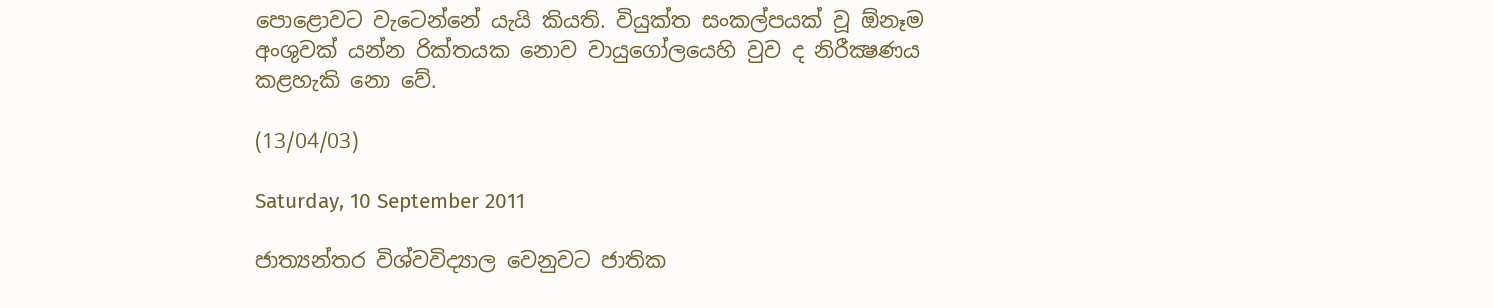පොළොවට වැටෙන්නේ යැයි කියති. වියුක්ත සංකල්පයක් වූ ඕනෑම අංශුවක් යන්න රික්තයක නොව වායුගෝලයෙහි වුව ද නිරීක්‍ෂණය කළහැකි නො වේ.

(13/04/03)

Saturday, 10 September 2011

ජාත්‍යන්තර විශ්වවිද්‍යාල වෙනුවට ජාතික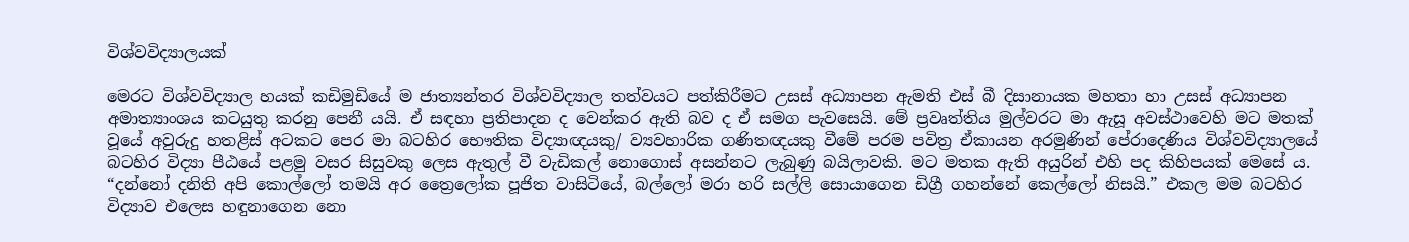විශ්වවිද්‍යාලයක්

මෙරට විශ්වවිද්‍යාල හයක් කඩිමුඩියේ ම ජාත්‍යන්තර විශ්වවිද්‍යාල තත්වයට පත්කිරීමට උසස් අධ්‍යාපන ඇමති එස් බී දිසානායක මහතා හා උසස් අධ්‍යාපන අමාත්‍යාංශය කටයුතු කරනු පෙනී යයි. ඒ සඳහා ප්‍රතිපාදන ද වෙන්කර ඇති බව ද ඒ සමග පැවසෙයි. මේ ප්‍රවෘත්තිය මුල්වරට මා ඇසූ අවස්ථාවෙහි මට මතක් වූයේ අවුරුදු හතළිස් අටකට පෙර මා බටහිර භෞතික විද්‍යාඥයකු/ ව්‍යවහාරික ගණිතඥයකු වීමේ පරම පවිත්‍ර ඒකායන අරමුණින් පේරාදෙණිය විශ්වවිද්‍යාලයේ බටහිර විද්‍යා පීඨයේ පළමු වසර සිසුවකු ලෙස ඇතුල් වී වැඩිකල් නොගොස් අසන්නට ලැබුණු බයිලාවකි. මට මතක ඇති අයුරින් එහි පද කිහිපයක් මෙසේ ය. “දන්නෝ දනිති අපි කොල්ලෝ තමයි අර ත්‍රෛලෝක පූජිත වාසිටියේ, බල්ලෝ මරා හරි සල්ලි සොයාගෙන ඩිග්‍රී ගහන්නේ කෙල්ලෝ නිසයි.” එකල මම බටහිර විද්‍යාව එලෙස හඳුනාගෙන නො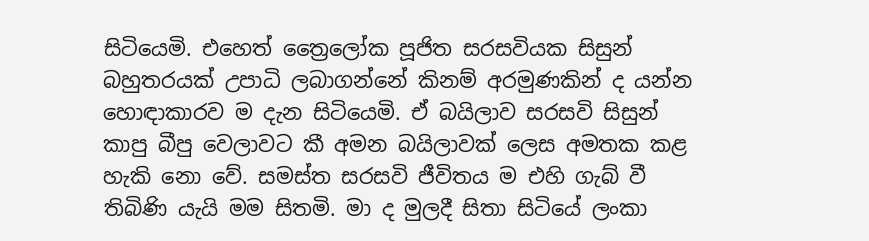සිටියෙමි. එහෙත් ත්‍රෛලෝක පූජිත සරසවියක සිසුන් බහුතරයක් උපාධි ලබාගන්නේ කිනම් අරමුණකින් ද යන්න හොඳාකාරව ම දැන සිටියෙමි. ඒ බයිලාව සරසවි සිසුන් කාපු බීපු වෙලාවට කී අමන බයිලාවක් ලෙස අමතක කළ හැකි නො වේ. සමස්ත සරසවි ජීවිතය ම එහි ගැබ් වී තිබිණි යැයි මම සිතමි. මා ද මුලදී සිතා සිටියේ ලංකා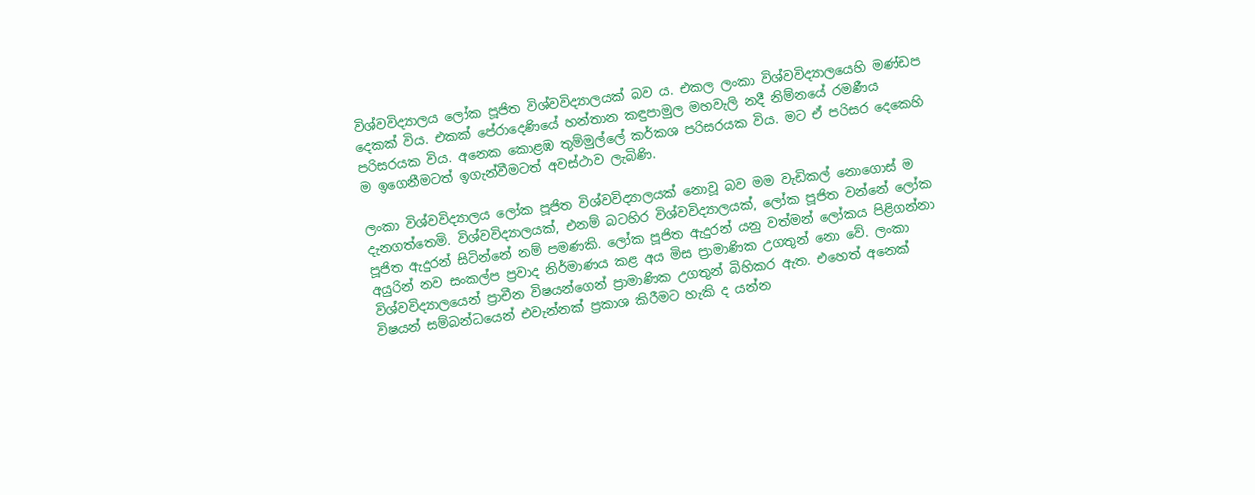විශ්වවිද්‍යාලය ලෝක පූජිත විශ්වවිද්‍යාලයක් බව ය. එකල ලංකා විශ්වවිද්‍යාලයෙහි මණ්ඩප දෙකක් විය. එකක් පේරාදෙණියේ හන්තාන කඳුපාමුල මහවැලි නදී නිම්නයේ රමණීය පරිසරයක විය. අනෙක කොළඹ තුම්මුල්ලේ කර්කශ පරිසරයක විය. මට ඒ පරිසර දෙකෙහි ම ඉගෙනීමටත් ඉගැන්වීමටත් අවස්ථාව ලැබිණි.

ලංකා විශ්වවිද්‍යාලය ලෝක පූජිත විශ්වවිද්‍යාලයක් නොවූ බව මම වැඩිකල් නොගොස් ම දැනගත්තෙමි. විශ්වවිද්‍යාලයක්, එනම් බටහිර විශ්වවිද්‍යාලයක්, ලෝක පූජිත වන්නේ ලෝක පූජිත ඇදුරන් සිටින්නේ නම් පමණකි. ලෝක පූජිත ඇදුරන් යනු වත්මන් ලෝකය පිළිගන්නා අයුරින් නව සංකල්ප ප්‍රවාද නිර්මාණය කළ අය මිස ප්‍රාමාණික උගතුන් නො වේ. ලංකා විශ්වවිද්‍යාලයෙන් ප්‍රාචීන විෂයන්ගෙන් ප්‍රාමාණික උගතුන් බිහිකර ඇත. එහෙත් අනෙක් විෂයන් සම්බන්ධයෙන් එවැන්නක් ප්‍රකාශ කිරීමට හැකි ද යන්න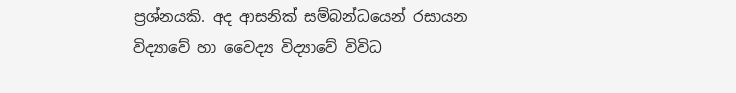ප්‍රශ්නයකි. අද ආසනික් සම්බන්ධයෙන් රසායන විද්‍යාවේ හා වෛද්‍ය විද්‍යාවේ විවිධ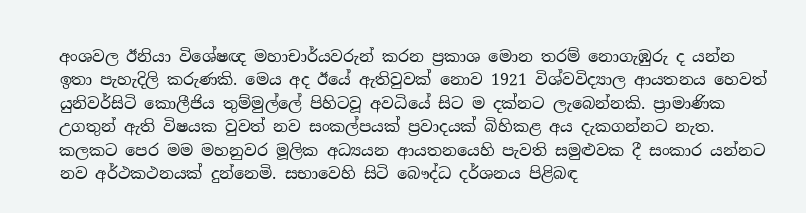අංශවල ඊනියා විශේෂඥ මහාචාර්යවරුන් කරන ප්‍රකාශ මොන තරම් නොගැඹුරු ද යන්න ඉතා පැහැදිලි කරුණකි. මෙය අද ඊයේ ඇතිවුවක් නොව 1921 විශ්වවිද්‍යාල ආයතනය හෙවත් යුනිවර්සිටි කොලීජිය තුම්මුල්ලේ පිහිටවූ අවධියේ සිට ම දක්නට ලැබෙන්නකි. ප්‍රාමාණික උගතුන් ඇති විෂයක වුවත් නව සංකල්පයක් ප්‍රවාදයක් බිහිකළ අය දැකගන්නට නැත. කලකට පෙර මම මහනුවර මූලික අධ්‍යයන ආයතනයෙහි පැවති සමුළුවක දී සංකාර යන්නට නව අර්ථකථනයක් දුන්නෙමි. සභාවෙහි සිටි බෞද්ධ දර්ශනය පිළිබඳ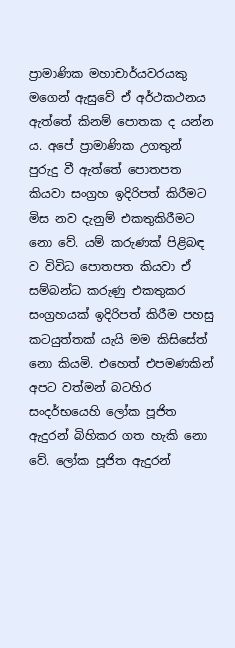ප්‍රාමාණික මහාචාර්යවරයකු මගෙන් ඇසුවේ ඒ අර්ථකථනය ඇත්තේ කිනම් පොතක ද යන්න ය. අපේ ප්‍රාමාණික උගතුන් පුරුදු වී ඇත්තේ පොතපත කියවා සංග්‍රහ ඉදිරිපත් කිරීමට මිස නව දැනුම් එකතුකිරීමට නො වේ. යම් කරුණක් පිළිබඳ ව විවිධ පොතපත කියවා ඒ සම්බන්ධ කරුණු එකතුකර සංග්‍රහයක් ඉදිරිපත් කිරීම පහසු කටයුත්තක් යැයි මම කිසිසේත් නො කියමි. එහෙත් එපමණකින් අපට වත්මන් බටහිර සංදර්භයෙහි ලෝක පූජිත ඇදුරන් බිහිකර ගත හැකි නො වේ. ලෝක පූජිත ඇදුරන්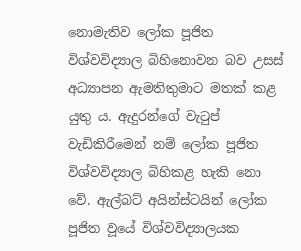නොමැතිව ලෝක පූජිත විශ්වවිද්‍යාල බිහිනොවන බව උසස් අධ්‍යාපන ඇමතිතුමාට මතක් කළ යුතු ය. ඇදුරන්ගේ වැටුප් වැඩිකිරීමෙන් නම් ලෝක පූජිත විශ්වවිද්‍යාල බිහිකළ හැකි නො වේ. ඇල්බට් අයින්ස්ටයින් ලෝක පූජිත වූයේ විශ්වවිද්‍යාලයක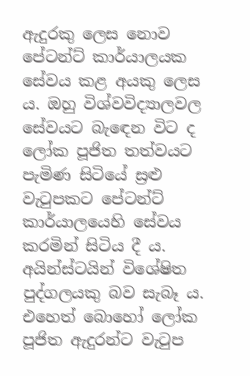ඇදුරකු ලෙස නොව පේටන්ට් කාර්යාලයක සේවය කළ අයකු ලෙස ය. ඔහු විශ්වවිද්‍යාලවල සේවයට බැඳෙන විට ද ලෝක පූජිත තත්වයට පැමිණ සිටියේ ස්‍රළු වැටුපකට පේටන්ට් කාර්යාලයෙහි සේවය කරමින් සිටිය දී ය. අයින්ස්ටයින් විශේෂිත පුද්ගලයකු බව සැබෑ ය. එහෙත් බොහෝ ලෝක පූජිත ඇදුරන්ට වැටුප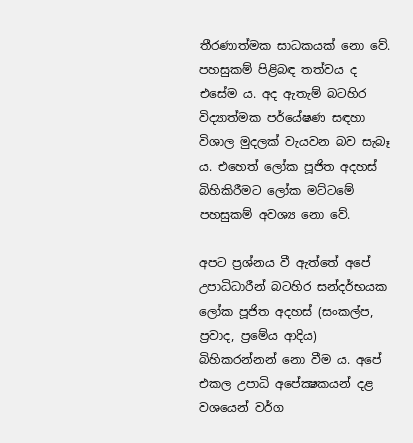තීරණාත්මක සාධකයක් නො වේ. පහසුකම් පිළිබඳ තත්වය ද එසේම ය. අද ඇතැම් බටහිර විද්‍යාත්මක පර්යේෂණ සඳහා විශාල මුදලක් වැයවන බව සැබෑ ය. එහෙත් ලෝක පූජිත අදහස් බිහිකිරීමට ලෝක මට්ටමේ පහසුකම් අවශ්‍ය නො වේ.

අපට ප්‍රශ්නය වී ඇත්තේ අපේ උපාධිධාරීන් බටහිර සන්දර්භයක ලෝක පූජිත අදහස් (සංකල්ප, ප්‍රවාද, ප්‍රමේය ආදිය) බිහිකරන්නන් නො වීම ය. අපේ එකල උපාධි අපේක්‍ෂකයන් දළ වශයෙන් වර්ග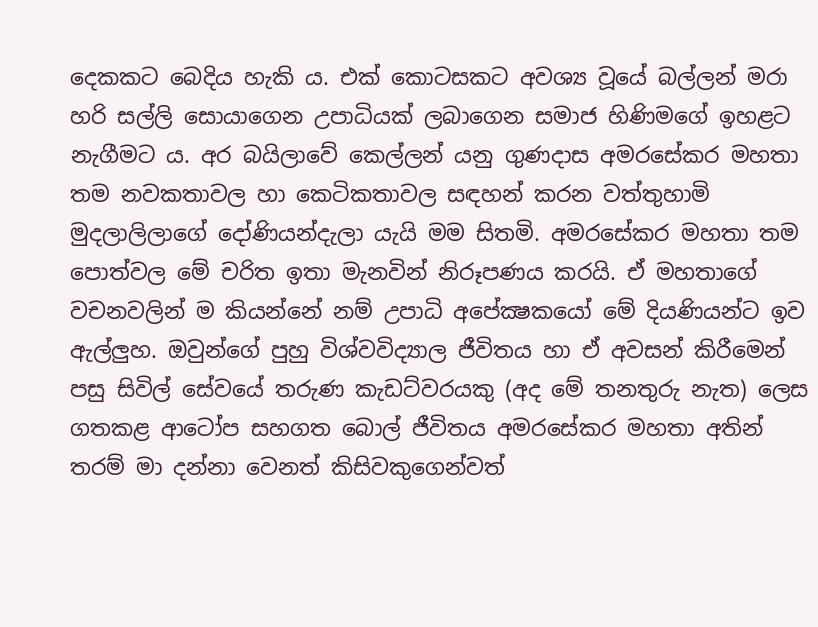දෙකකට බෙදිය හැකි ය. එක් කොටසකට අවශ්‍ය වූයේ බල්ලන් මරා හරි සල්ලි සොයාගෙන උපාධියක් ලබාගෙන සමාජ හිණිමගේ ඉහළට නැගීමට ය. අර බයිලාවේ කෙල්ලන් යනු ගුණදාස අමරසේකර මහතා තම නවකතාවල හා කෙටිකතාවල සඳහන් කරන වත්තුහාමි මුදලාලිලාගේ දෝණියන්දැලා යැයි මම සිතමි. අමරසේකර මහතා තම පොත්වල මේ චරිත ඉතා මැනවින් නිරූපණය කරයි. ඒ මහතාගේ වචනවලින් ම කියන්නේ නම් උපාධි අපේක්‍ෂකයෝ මේ දියණියන්ට ඉව ඇල්ලුහ. ඔවුන්ගේ පුහු විශ්වවිද්‍යාල ජීවිතය හා ඒ අවසන් කිරීමෙන් පසු සිවිල් සේවයේ තරුණ කැඩට්වරයකු (අද මේ තනතුරු නැත) ලෙස ගතකළ ආටෝප සහගත බොල් ජීවිතය අමරසේකර මහතා අතින් තරම් මා දන්නා වෙනත් කිසිවකුගෙන්වත්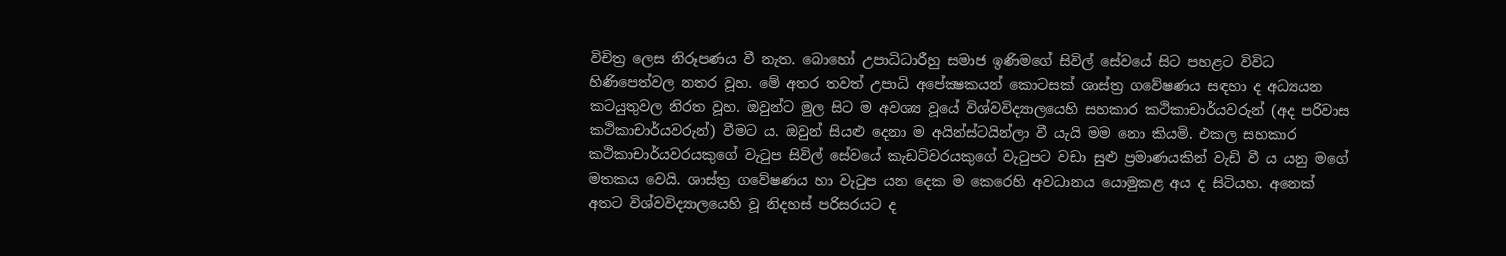විචිත්‍ර ලෙස නිරූපණය වී නැත. බොහෝ උපාධිධාරීහු සමාජ ඉණිමගේ සිවිල් සේවයේ සිට පහළට විවිධ හිණිපෙත්වල නතර වූහ. මේ අතර තවත් උපාධි අපේක්‍ෂකයන් කොටසක් ශාස්ත්‍ර ගවේෂණය සඳහා ද අධ්‍යයන කටයුතුවල නිරත වූහ. ඔවුන්ට මුල සිට ම අවශ්‍ය වූයේ විශ්වවිද්‍යාලයෙහි සහකාර කථිකාචාර්යවරුන් (අද පරිවාස කථිකාචාර්යවරුන්) වීමට ය. ඔවුන් සියළු දෙනා ම අයින්ස්ටයින්ලා වී යැයි මම නො කියමි. එකල සහකාර කථිකාචාර්යවරයකුගේ වැටුප සිවිල් සේවයේ කැඩට්වරයකුගේ වැටුපට වඩා සුළු ප්‍රමාණයකින් වැඩි වී ය යනු මගේ මතකය වෙයි. ශාස්ත්‍ර ගවේෂණය හා වැටුප යන දෙක ම කෙරෙහි අවධානය යොමුකළ අය ද සිටියහ. අනෙක් අතට විශ්වවිද්‍යාලයෙහි වූ නිදහස් පරිසරයට ද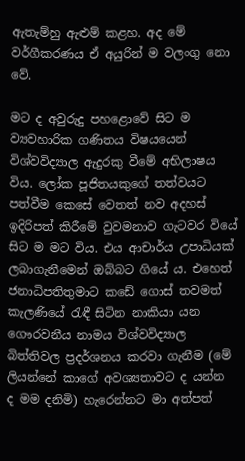ඇතැම්හු ඇළුම් කළහ. අද මේ වර්ගීකරණය ඒ අයුරින් ම වලංගු නො වේ.

මට ද අවුරුදු පහළොවේ සිට ම ව්‍යවහාරික ගණිතය විෂයයෙන් විශ්වවිද්‍යාල ඇදුරකු වීමේ අභිලාෂය විය. ලෝක පූජිතයකුගේ තත්වයට පත්වීම කෙසේ වෙතත් නව අදහස් ඉදිරිපත් කිරීමේ වුවමනාව ගැටවර වියේ සිට ම මට විය. එය ආචාර්ය උපාධියක් ලබාගැනීමෙන් ඔබ්බට ගියේ ය. එහෙත් ජනාධිපතිතුමාට කඩේ ගොස් තවමත් කැලණියේ රැඳී සිටින නාකියා යන ගෞරවනීය නාමය විශ්වවිද්‍යාල බිත්තිවල ප්‍රදර්ශනය කරවා ගැනීම (මේ ලියන්නේ කාගේ අවශ්‍යතාවට ද යන්න ද මම දනිමි) හැරෙන්නට මා අත්පත්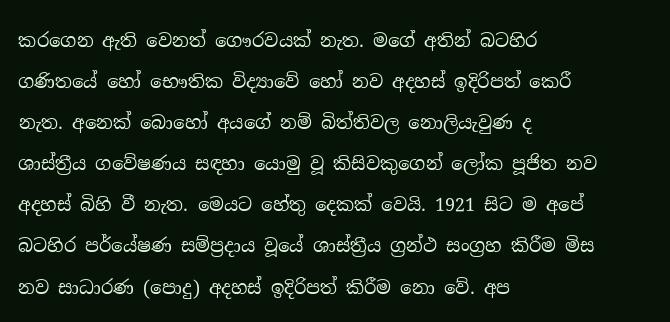කරගෙන ඇති වෙනත් ගෞරවයක් නැත. මගේ අතින් බටහිර ගණිතයේ හෝ භෞතික විද්‍යාවේ හෝ නව අදහස් ඉදිරිපත් කෙරී නැත. අනෙක් බොහෝ අයගේ නම් බිත්තිවල නොලියැවුණ ද ශාස්ත්‍රීය ගවේෂණය සඳහා යොමු වූ කිසිවකුගෙන් ලෝක පූජිත නව අදහස් බිහි වී නැත. මෙයට හේතු දෙකක් වෙයි. 1921 සිට ම අපේ බටහිර පර්යේෂණ සම්ප්‍රදාය වූයේ ශාස්ත්‍රීය ග්‍රන්ථ සංග්‍රහ කිරීම මිස නව සාධාරණ (පොදු) අදහස් ඉදිරිපත් කිරීම නො වේ. අප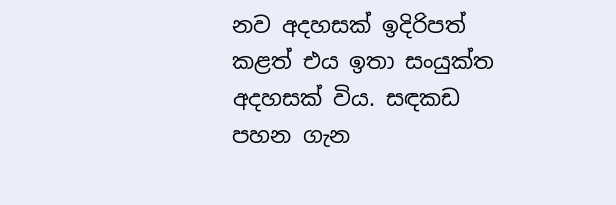නව අදහසක් ඉදිරිපත් කළත් එය ඉතා සංයුක්ත අදහසක් විය. සඳකඩ පහන ගැන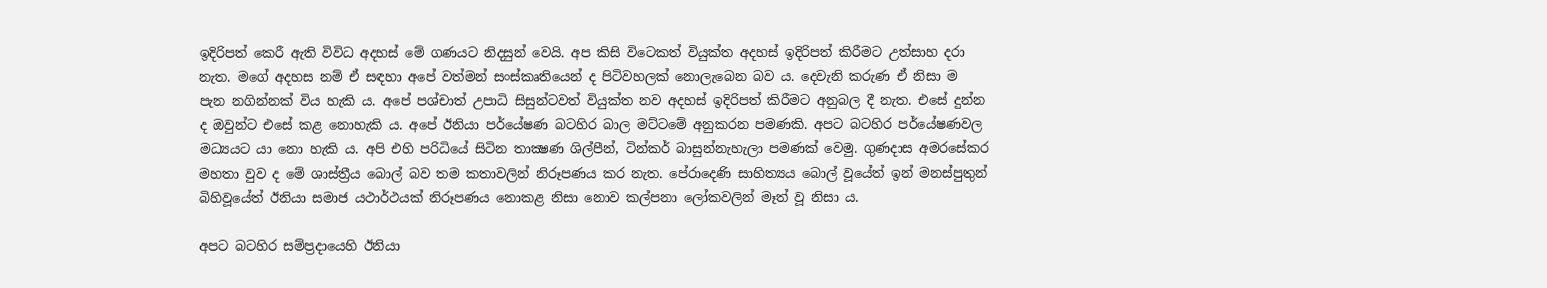ඉදිරිපත් කෙරී ඇති විවිධ අදහස් මේ ගණයට නිදසුන් වෙයි. අප කිසි විටෙකත් වියුක්ත අදහස් ඉදිරිපත් කිරීමට උත්සාහ දරා නැත. මගේ අදහස නම් ඒ සඳහා අපේ වත්මන් සංස්කෘතියෙන් ද පිටිවහලක් නොලැබෙන බව ය. දෙවැනි කරුණ ඒ නිසා ම පැන නගින්නක් විය හැකි ය. අපේ පශ්චාත් උපාධි සිසුන්ටවත් වියුක්ත නව අදහස් ඉදිරිපත් කිරීමට අනුබල දී නැත. එසේ දුන්න ද ඔවුන්ට එසේ කළ නොහැකි ය. අපේ ඊනියා පර්යේෂණ බටහිර බාල මට්ටමේ අනුකරන පමණකි. අපට බටහිර පර්යේෂණවල මධ්‍යයට යා නො හැකි ය. අපි එහි පරිධියේ සිටින තාක්‍ෂණ ශිල්පීන්, ටින්කර් බාසුන්නැහැලා පමණක් වෙමු. ගුණදාස අමරසේකර මහතා වුව ද මේ ශාස්ත්‍රීය බොල් බව තම කතාවලින් නිරූපණය කර නැත. පේරාදෙණි සාහිත්‍යය බොල් වූයේත් ඉන් මනස්පුතුන් බිහිවූයේත් ඊනියා සමාජ යථාර්ථයක් නිරූපණය නොකළ නිසා නොව කල්පනා ලෝකවලින් මෑත් වූ නිසා ය.

අපට බටහිර සම්ප්‍රදායෙහි ඊනියා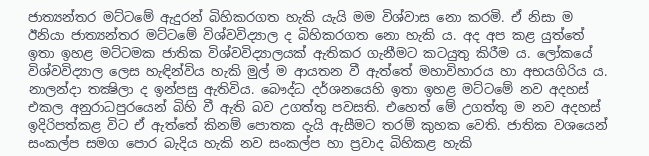ජාත්‍යන්තර මට්ටමේ ඇදුරන් බිහිකරගත හැකි යැයි මම විශ්වාස නො කරමි. ඒ නිසා ම ඊනියා ජාත්‍යන්තර මට්ටමේ විශ්වවිද්‍යාල ද බිහිකරගත නො හැකි ය. අද අප කළ යුත්තේ ඉතා ඉහළ මට්ටමක ජාතික විශ්වවිද්‍යාලයක් ඇතිකර ගැනීමට කටයුතු කිරීම ය. ලෝකයේ විශ්වවිද්‍යාල ලෙස හැඳින්විය හැකි මුල් ම ආයතන වී ඇත්තේ මහාවිහාරය හා අභයගිරිය ය. නාලන්දා තක්‍ෂිලා ද ඉන්පසු ඇතිවිය. බෞද්ධ දර්ශනයෙහි ඉතා ඉහළ මට්ටමේ නව අදහස් එකල අනුරාධපුරයෙන් බිහි වී ඇති බව උගත්තු පවසති. එහෙත් මේ උගත්තු ම නව අදහස් ඉදිරිපත්කළ විට ඒ ඇත්තේ කිනම් පොතක දැයි ඇසීමට තරම් කුහක වෙති. ජාතික වශයෙන් සංකල්ප සමග පොර බැදිය හැකි නව සංකල්ප හා ප්‍රවාද බිහිකළ හැකි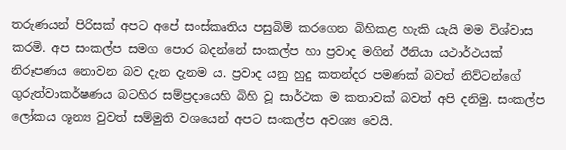තරුණයන් පිරිසක් අපට අපේ සංස්කෘතිය පසුබිම් කරගෙන බිහිකළ හැකි යැයි මම විශ්වාස කරමි. අප සංකල්ප සමග පොර බදන්නේ සංකල්ප හා ප්‍රවාද මගින් ඊනියා යථාර්ථයක් නිරූපණය නොවන බව දැන දැනම ය. ප්‍රවාද යනු හුදු කතන්දර පමණක් බවත් නිව්ටන්ගේ ගුරුත්වාකර්ෂණය බටහිර සම්ප්‍රදායෙහි බිහි වූ සාර්ථක ම කතාවක් බවත් අපි දනිමු. සංකල්ප ලෝකය ශූන්‍ය වුවත් සම්මුති වශයෙන් අපට සංකල්ප අවශ්‍ය වෙයි.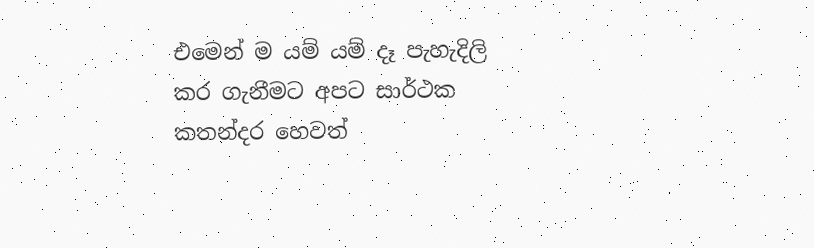එමෙන් ම යම් යම් දෑ පැහැදිලි කර ගැනීමට අපට සාර්ථක කතන්දර හෙවත්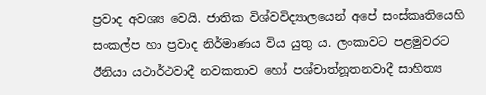ප්‍රවාද අවශ්‍ය වෙයි. ජාතික විශ්වවිද්‍යාලයෙන් අපේ සංස්කෘතියෙහි සංකල්ප හා ප්‍රවාද නිර්මාණය විය යුතු ය. ලංකාවට පළමුවරට ඊනියා යථාර්ථවාදී නවකතාව හෝ පශ්චාත්නූතනවාදී සාහිත්‍ය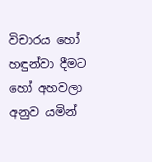විචාරය හෝ හඳුන්වා දීමට හෝ අහවලා අනුව යමින්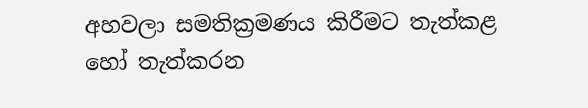අහවලා සමතික්‍රමණය කිරීමට තැත්කළ හෝ තැත්කරන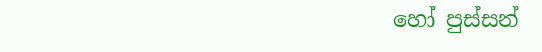හෝ පුස්සන්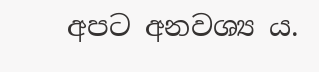අපට අනවශ්‍ය ය.